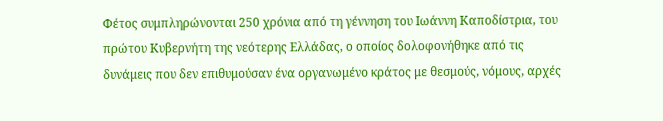Φέτος συμπληρώνονται 250 χρόνια από τη γέννηση του Ιωάννη Καποδίστρια, του πρώτου Κυβερνήτη της νεότερης Ελλάδας, ο οποίος δολοφονήθηκε από τις δυνάμεις που δεν επιθυμούσαν ένα οργανωμένο κράτος με θεσμούς, νόμους, αρχές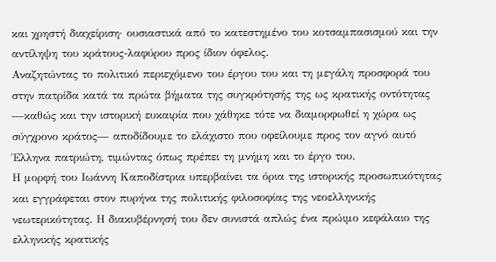και χρηστή διαχείριση· ουσιαστικά από το κατεστημένο του κοτσαμπασισμού και την αντίληψη του κράτους-λαφύρου προς ίδιον όφελος.
Αναζητώντας το πολιτικό περιεχόμενο του έργου του και τη μεγάλη προσφορά του στην πατρίδα κατά τα πρώτα βήματα της συγκρότησής της ως κρατικής οντότητας —καθώς και την ιστορική ευκαιρία που χάθηκε τότε να διαμορφωθεί η χώρα ως σύγχρονο κράτος— αποδίδουμε το ελάχιστο που οφείλουμε προς τον αγνό αυτό Έλληνα πατριώτη, τιμώντας όπως πρέπει τη μνήμη και το έργο του.
Η μορφή του Ιωάννη Καποδίστρια υπερβαίνει τα όρια της ιστορικής προσωπικότητας και εγγράφεται στον πυρήνα της πολιτικής φιλοσοφίας της νεοελληνικής νεωτερικότητας. Η διακυβέρνησή του δεν συνιστά απλώς ένα πρώιμο κεφάλαιο της ελληνικής κρατικής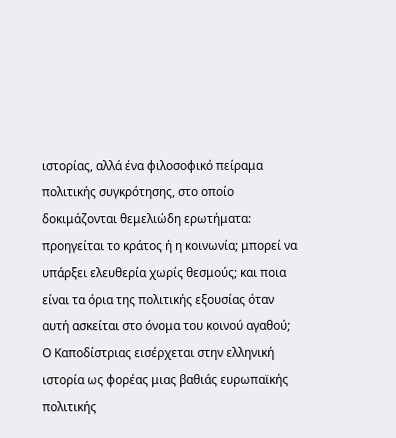ιστορίας, αλλά ένα φιλοσοφικό πείραμα πολιτικής συγκρότησης, στο οποίο δοκιμάζονται θεμελιώδη ερωτήματα: προηγείται το κράτος ή η κοινωνία; μπορεί να υπάρξει ελευθερία χωρίς θεσμούς; και ποια είναι τα όρια της πολιτικής εξουσίας όταν αυτή ασκείται στο όνομα του κοινού αγαθού;
Ο Καποδίστριας εισέρχεται στην ελληνική ιστορία ως φορέας μιας βαθιάς ευρωπαϊκής πολιτικής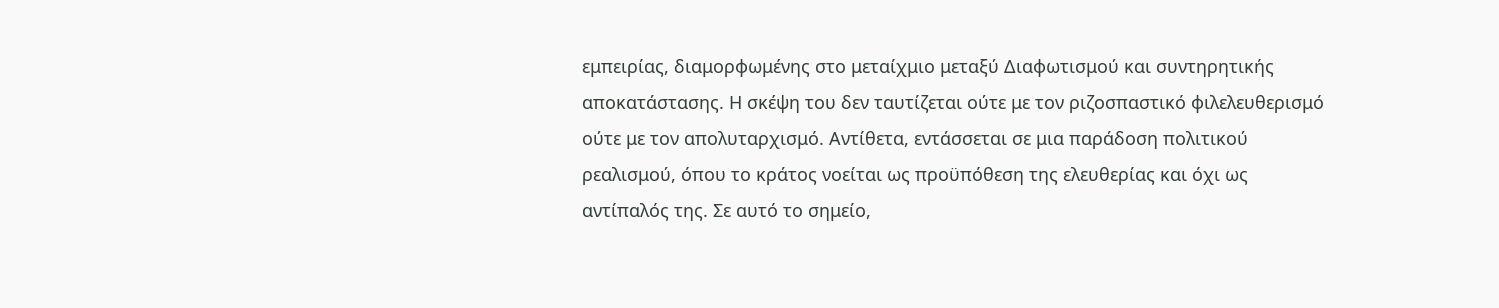εμπειρίας, διαμορφωμένης στο μεταίχμιο μεταξύ Διαφωτισμού και συντηρητικής αποκατάστασης. Η σκέψη του δεν ταυτίζεται ούτε με τον ριζοσπαστικό φιλελευθερισμό ούτε με τον απολυταρχισμό. Αντίθετα, εντάσσεται σε μια παράδοση πολιτικού ρεαλισμού, όπου το κράτος νοείται ως προϋπόθεση της ελευθερίας και όχι ως αντίπαλός της. Σε αυτό το σημείο,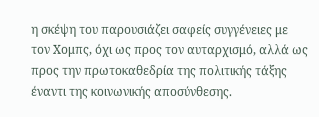η σκέψη του παρουσιάζει σαφείς συγγένειες με τον Χομπς, όχι ως προς τον αυταρχισμό, αλλά ως προς την πρωτοκαθεδρία της πολιτικής τάξης έναντι της κοινωνικής αποσύνθεσης.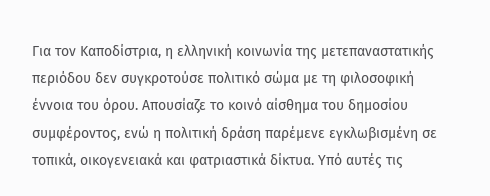Για τον Καποδίστρια, η ελληνική κοινωνία της μετεπαναστατικής περιόδου δεν συγκροτούσε πολιτικό σώμα με τη φιλοσοφική έννοια του όρου. Απουσίαζε το κοινό αίσθημα του δημοσίου συμφέροντος, ενώ η πολιτική δράση παρέμενε εγκλωβισμένη σε τοπικά, οικογενειακά και φατριαστικά δίκτυα. Υπό αυτές τις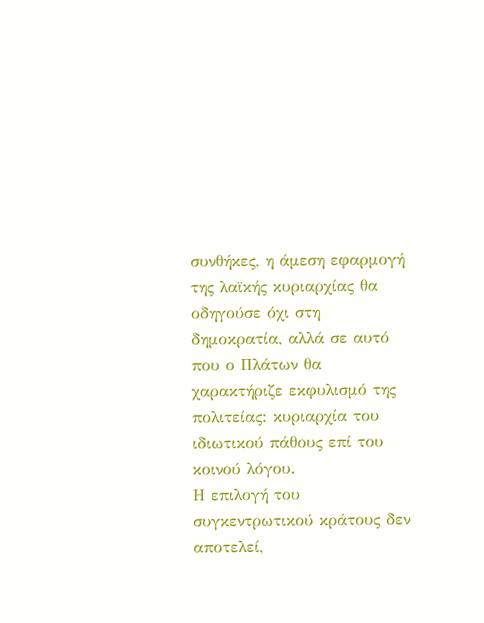συνθήκες, η άμεση εφαρμογή της λαϊκής κυριαρχίας θα οδηγούσε όχι στη δημοκρατία, αλλά σε αυτό που ο Πλάτων θα χαρακτήριζε εκφυλισμό της πολιτείας: κυριαρχία του ιδιωτικού πάθους επί του κοινού λόγου.
Η επιλογή του συγκεντρωτικού κράτους δεν αποτελεί,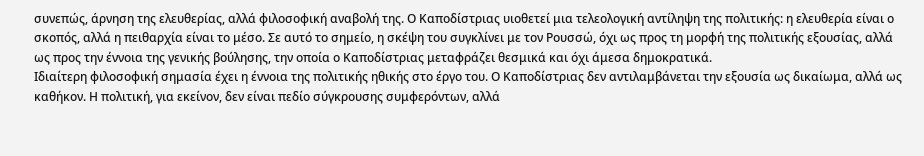συνεπώς, άρνηση της ελευθερίας, αλλά φιλοσοφική αναβολή της. Ο Καποδίστριας υιοθετεί μια τελεολογική αντίληψη της πολιτικής: η ελευθερία είναι ο σκοπός, αλλά η πειθαρχία είναι το μέσο. Σε αυτό το σημείο, η σκέψη του συγκλίνει με τον Ρουσσώ, όχι ως προς τη μορφή της πολιτικής εξουσίας, αλλά ως προς την έννοια της γενικής βούλησης, την οποία ο Καποδίστριας μεταφράζει θεσμικά και όχι άμεσα δημοκρατικά.
Ιδιαίτερη φιλοσοφική σημασία έχει η έννοια της πολιτικής ηθικής στο έργο του. Ο Καποδίστριας δεν αντιλαμβάνεται την εξουσία ως δικαίωμα, αλλά ως καθήκον. Η πολιτική, για εκείνον, δεν είναι πεδίο σύγκρουσης συμφερόντων, αλλά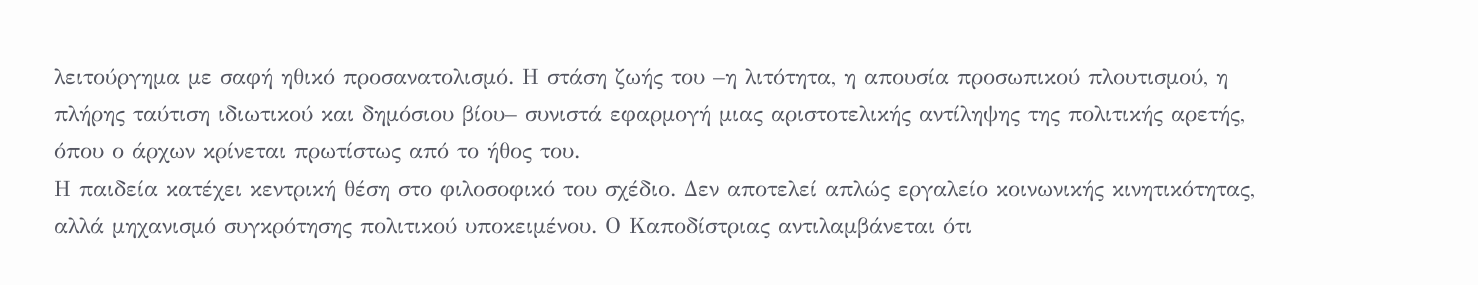λειτούργημα με σαφή ηθικό προσανατολισμό. Η στάση ζωής του –η λιτότητα, η απουσία προσωπικού πλουτισμού, η πλήρης ταύτιση ιδιωτικού και δημόσιου βίου– συνιστά εφαρμογή μιας αριστοτελικής αντίληψης της πολιτικής αρετής, όπου ο άρχων κρίνεται πρωτίστως από το ήθος του.
Η παιδεία κατέχει κεντρική θέση στο φιλοσοφικό του σχέδιο. Δεν αποτελεί απλώς εργαλείο κοινωνικής κινητικότητας, αλλά μηχανισμό συγκρότησης πολιτικού υποκειμένου. Ο Καποδίστριας αντιλαμβάνεται ότι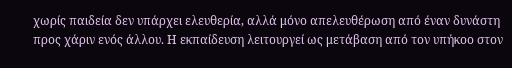χωρίς παιδεία δεν υπάρχει ελευθερία, αλλά μόνο απελευθέρωση από έναν δυνάστη προς χάριν ενός άλλου. Η εκπαίδευση λειτουργεί ως μετάβαση από τον υπήκοο στον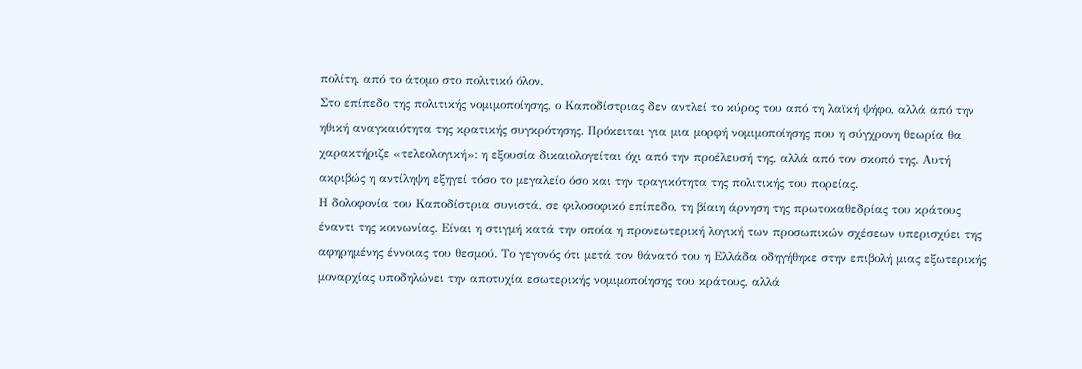πολίτη, από το άτομο στο πολιτικό όλον.
Στο επίπεδο της πολιτικής νομιμοποίησης, ο Καποδίστριας δεν αντλεί το κύρος του από τη λαϊκή ψήφο, αλλά από την ηθική αναγκαιότητα της κρατικής συγκρότησης. Πρόκειται για μια μορφή νομιμοποίησης που η σύγχρονη θεωρία θα χαρακτήριζε «τελεολογική»: η εξουσία δικαιολογείται όχι από την προέλευσή της, αλλά από τον σκοπό της. Αυτή ακριβώς η αντίληψη εξηγεί τόσο το μεγαλείο όσο και την τραγικότητα της πολιτικής του πορείας.
Η δολοφονία του Καποδίστρια συνιστά, σε φιλοσοφικό επίπεδο, τη βίαιη άρνηση της πρωτοκαθεδρίας του κράτους έναντι της κοινωνίας. Είναι η στιγμή κατά την οποία η προνεωτερική λογική των προσωπικών σχέσεων υπερισχύει της αφηρημένης έννοιας του θεσμού. Το γεγονός ότι μετά τον θάνατό του η Ελλάδα οδηγήθηκε στην επιβολή μιας εξωτερικής μοναρχίας υποδηλώνει την αποτυχία εσωτερικής νομιμοποίησης του κράτους, αλλά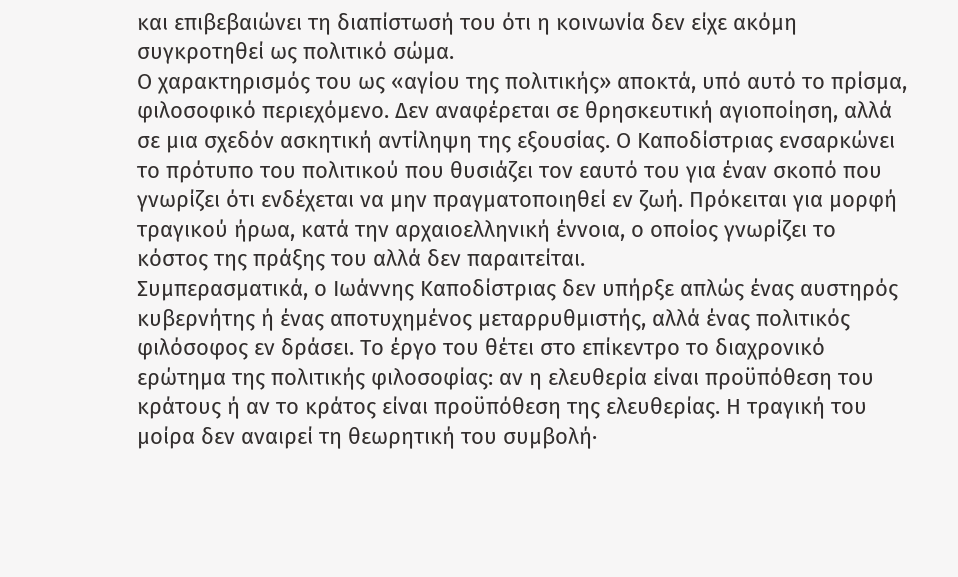και επιβεβαιώνει τη διαπίστωσή του ότι η κοινωνία δεν είχε ακόμη συγκροτηθεί ως πολιτικό σώμα.
Ο χαρακτηρισμός του ως «αγίου της πολιτικής» αποκτά, υπό αυτό το πρίσμα, φιλοσοφικό περιεχόμενο. Δεν αναφέρεται σε θρησκευτική αγιοποίηση, αλλά σε μια σχεδόν ασκητική αντίληψη της εξουσίας. Ο Καποδίστριας ενσαρκώνει το πρότυπο του πολιτικού που θυσιάζει τον εαυτό του για έναν σκοπό που γνωρίζει ότι ενδέχεται να μην πραγματοποιηθεί εν ζωή. Πρόκειται για μορφή τραγικού ήρωα, κατά την αρχαιοελληνική έννοια, ο οποίος γνωρίζει το κόστος της πράξης του αλλά δεν παραιτείται.
Συμπερασματικά, ο Ιωάννης Καποδίστριας δεν υπήρξε απλώς ένας αυστηρός κυβερνήτης ή ένας αποτυχημένος μεταρρυθμιστής, αλλά ένας πολιτικός φιλόσοφος εν δράσει. Το έργο του θέτει στο επίκεντρο το διαχρονικό ερώτημα της πολιτικής φιλοσοφίας: αν η ελευθερία είναι προϋπόθεση του κράτους ή αν το κράτος είναι προϋπόθεση της ελευθερίας. Η τραγική του μοίρα δεν αναιρεί τη θεωρητική του συμβολή·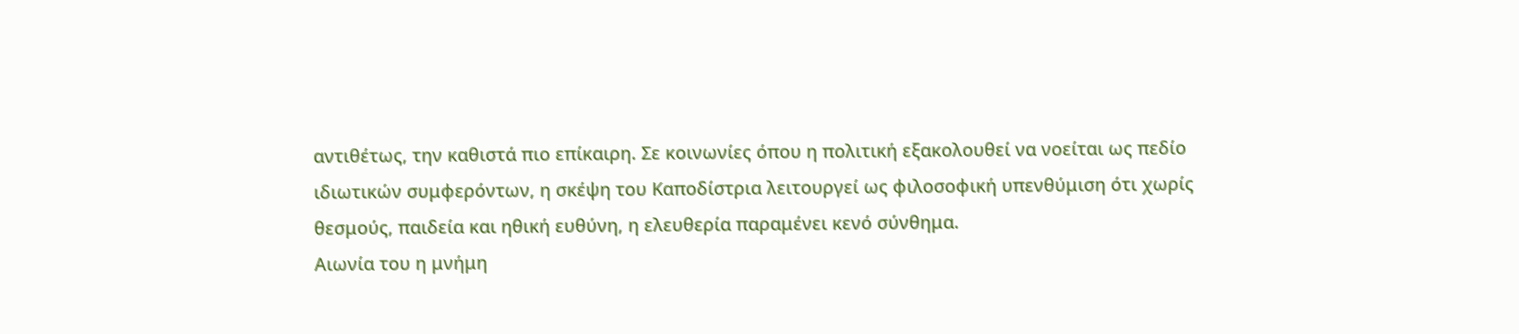αντιθέτως, την καθιστά πιο επίκαιρη. Σε κοινωνίες όπου η πολιτική εξακολουθεί να νοείται ως πεδίο ιδιωτικών συμφερόντων, η σκέψη του Καποδίστρια λειτουργεί ως φιλοσοφική υπενθύμιση ότι χωρίς θεσμούς, παιδεία και ηθική ευθύνη, η ελευθερία παραμένει κενό σύνθημα.
Αιωνία του η μνήμη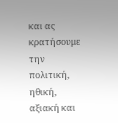και ας κρατήσουμε την πολιτική, ηθική, αξιακή και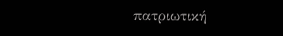πατριωτική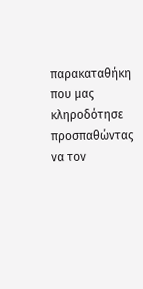παρακαταθήκη που μας κληροδότησε προσπαθώντας να τον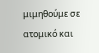μιμηθούμε σε ατομικό και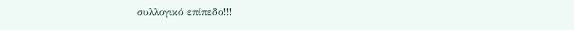συλλογικό επίπεδο!!!